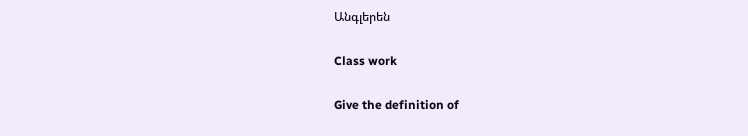Անգլերեն

Class work

Give the definition of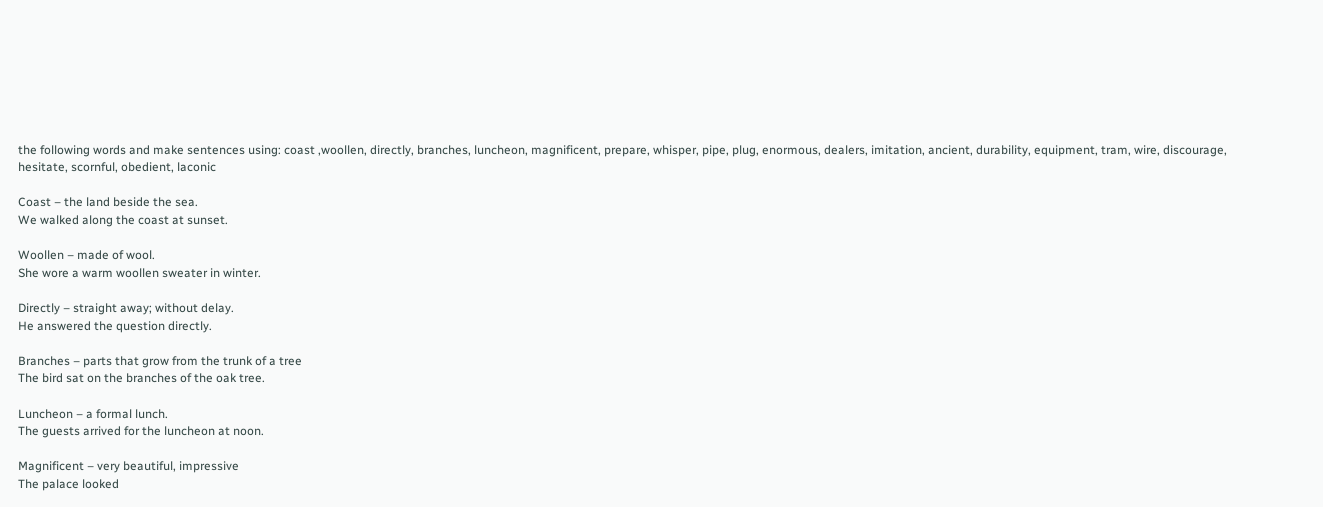the following words and make sentences using: coast ,woollen, directly, branches, luncheon, magnificent, prepare, whisper, pipe, plug, enormous, dealers, imitation, ancient, durability, equipment, tram, wire, discourage, hesitate, scornful, obedient, laconic

Coast – the land beside the sea.
We walked along the coast at sunset.

Woollen – made of wool.
She wore a warm woollen sweater in winter.

Directly – straight away; without delay.
He answered the question directly.

Branches – parts that grow from the trunk of a tree
The bird sat on the branches of the oak tree.

Luncheon – a formal lunch.
The guests arrived for the luncheon at noon.

Magnificent – very beautiful, impressive
The palace looked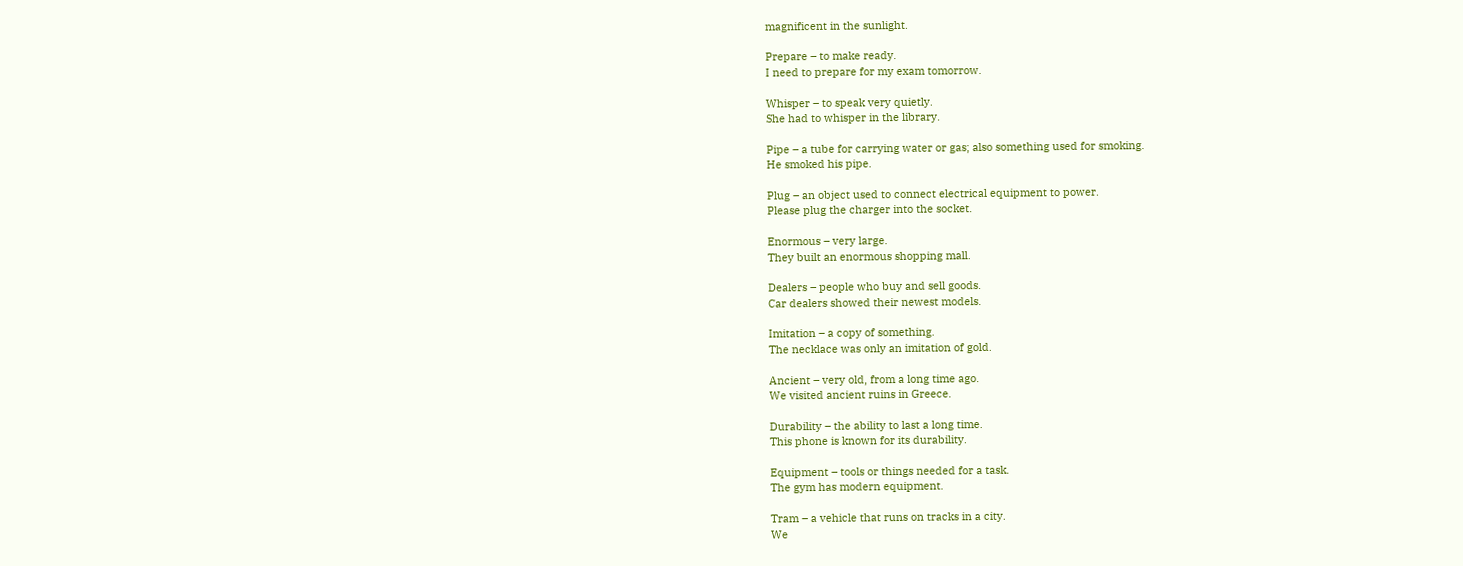magnificent in the sunlight.

Prepare – to make ready.
I need to prepare for my exam tomorrow.

Whisper – to speak very quietly.
She had to whisper in the library.

Pipe – a tube for carrying water or gas; also something used for smoking.
He smoked his pipe.

Plug – an object used to connect electrical equipment to power.
Please plug the charger into the socket.

Enormous – very large.
They built an enormous shopping mall.

Dealers – people who buy and sell goods.
Car dealers showed their newest models.

Imitation – a copy of something.
The necklace was only an imitation of gold.

Ancient – very old, from a long time ago.
We visited ancient ruins in Greece.

Durability – the ability to last a long time.
This phone is known for its durability.

Equipment – tools or things needed for a task.
The gym has modern equipment.

Tram – a vehicle that runs on tracks in a city.
We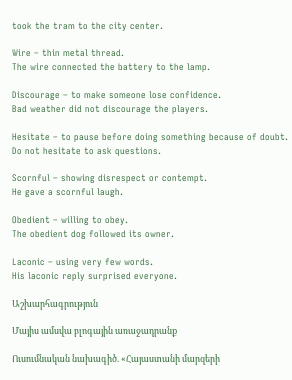took the tram to the city center.

Wire – thin metal thread.
The wire connected the battery to the lamp.

Discourage – to make someone lose confidence.
Bad weather did not discourage the players.

Hesitate – to pause before doing something because of doubt.
Do not hesitate to ask questions.

Scornful – showing disrespect or contempt.
He gave a scornful laugh.

Obedient – willing to obey.
The obedient dog followed its owner.

Laconic – using very few words.
His laconic reply surprised everyone.

Աշխարհագրություն

Մայիս ամսվա բլոգային առաջադրանք

Ուսումնական նախագիծ. «Հայաստանի մարզերի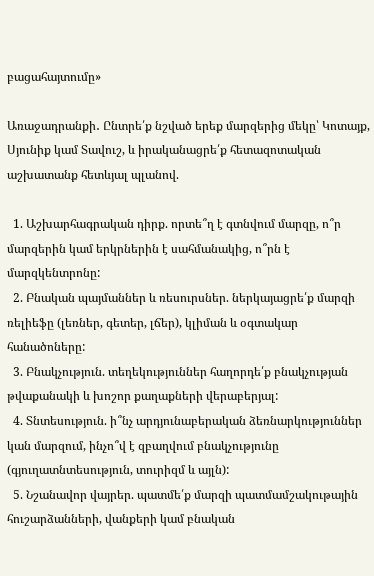բացահայտումը»

Առաջադրանքի․ Ընտրե՛ք նշված երեք մարզերից մեկը՝ Կոտայք, Սյունիք կամ Տավուշ, և իրականացրե՛ք հետազոտական աշխատանք հետևյալ պլանով.

  1. Աշխարհագրական դիրք. որտե՞ղ է գտնվում մարզը, ո՞ր մարզերին կամ երկրներին է սահմանակից, ո՞րն է մարզկենտրոնը:
  2. Բնական պայմաններ և ռեսուրսներ. ներկայացրե՛ք մարզի ռելիեֆը (լեռներ, գետեր, լճեր), կլիման և օգտակար հանածոները:
  3. Բնակչություն. տեղեկություններ հաղորդե՛ք բնակչության թվաքանակի և խոշոր քաղաքների վերաբերյալ:
  4. Տնտեսություն. ի՞նչ արդյունաբերական ձեռնարկություններ կան մարզում, ինչո՞վ է զբաղվում բնակչությունը (գյուղատնտեսություն, տուրիզմ և այլն):
  5. Նշանավոր վայրեր. պատմե՛ք մարզի պատմամշակութային հուշարձանների, վանքերի կամ բնական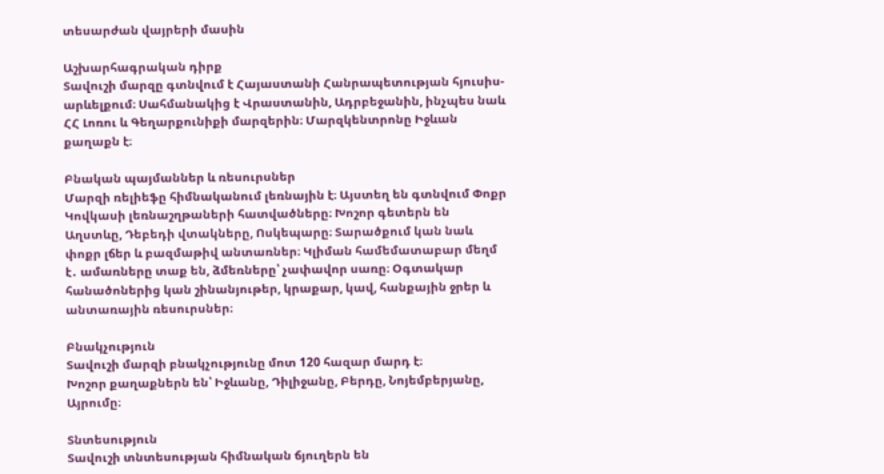տեսարժան վայրերի մասին

Աշխարհագրական դիրք
Տավուշի մարզը գտնվում է Հայաստանի Հանրապետության հյուսիս-արևելքում։ Սահմանակից է Վրաստանին, Ադրբեջանին, ինչպես նաև ՀՀ Լոռու և Գեղարքունիքի մարզերին։ Մարզկենտրոնը Իջևան քաղաքն է։

Բնական պայմաններ և ռեսուրսներ
Մարզի ռելիեֆը հիմնականում լեռնային է։ Այստեղ են գտնվում Փոքր Կովկասի լեռնաշղթաների հատվածները։ Խոշոր գետերն են Աղստևը, Դեբեդի վտակները, Ոսկեպարը։ Տարածքում կան նաև փոքր լճեր և բազմաթիվ անտառներ։ Կլիման համեմատաբար մեղմ է․ ամառները տաք են, ձմեռները՝ չափավոր սառը։ Օգտակար հանածոներից կան շինանյութեր, կրաքար, կավ, հանքային ջրեր և անտառային ռեսուրսներ։

Բնակչություն
Տավուշի մարզի բնակչությունը մոտ 120 հազար մարդ է։
Խոշոր քաղաքներն են՝ Իջևանը, Դիլիջանը, Բերդը, Նոյեմբերյանը, Այրումը։

Տնտեսություն
Տավուշի տնտեսության հիմնական ճյուղերն են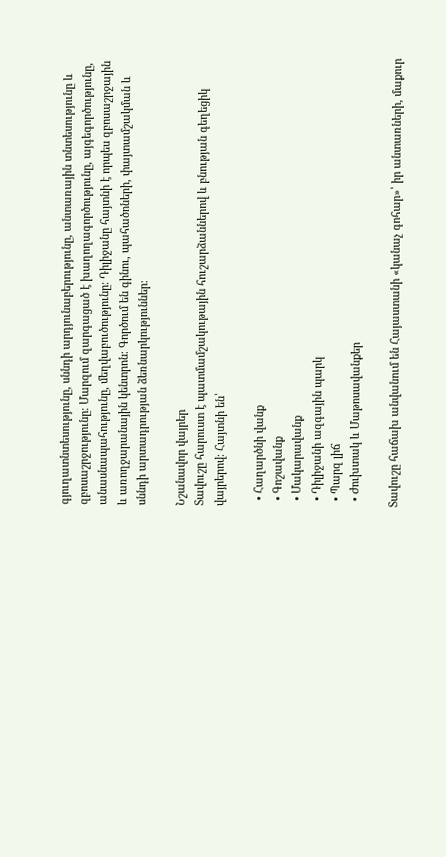գյուղատնտեսությունը, սննդի արդյունաբերությունը, անտառային տնտեսությունը և զբոսաշրջությունը։ Մարզում զարգացած է խաղողագործությունը, այգեգործությունը, անասնապահությունը, մեղվաբուծությունը։ Դիլիջանը հայտնի է որպես զբոսաշրջային և առողջարանային կենտրոն։ Գործում են գինու, պահածոների, փայտամշակման և սննդի արտադրության ձեռնարկություններ։

Նշանավոր վայրեր
Տավուշը հարուստ է պատմամշակութային հուշարձաններով և բնության գեղեցիկ վայրերով։ Հայտնի են՝

  • Հաղարծնի վանք
  • Գոշավանք
  • Մակարավանք
  • Դիլիջանի ազգային պարկ
  • Պարզ լիճ
  • Ժուխտակ և Մաթոսավանքեր

Տավուշը հաճախ անվանում են Հայաստանի «կանաչ գոհար»՝ իր անտառների, մաքուր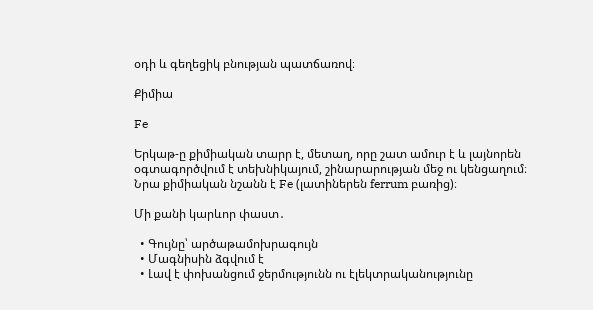օդի և գեղեցիկ բնության պատճառով։

Քիմիա

Fe

Երկաթ-ը քիմիական տարր է, մետաղ, որը շատ ամուր է և լայնորեն օգտագործվում է տեխնիկայում, շինարարության մեջ ու կենցաղում։ Նրա քիմիական նշանն է Fe (լատիներեն ferrum բառից)։

Մի քանի կարևոր փաստ․

  • Գույնը՝ արծաթամոխրագույն
  • Մագնիսին ձգվում է
  • Լավ է փոխանցում ջերմությունն ու էլեկտրականությունը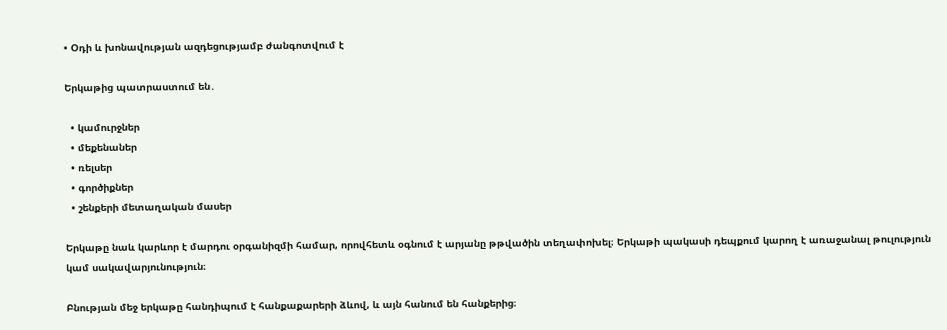• Օդի և խոնավության ազդեցությամբ ժանգոտվում է

Երկաթից պատրաստում են․

  • կամուրջներ
  • մեքենաներ
  • ռելսեր
  • գործիքներ
  • շենքերի մետաղական մասեր

Երկաթը նաև կարևոր է մարդու օրգանիզմի համար, որովհետև օգնում է արյանը թթվածին տեղափոխել։ Երկաթի պակասի դեպքում կարող է առաջանալ թուլություն կամ սակավարյունություն։

Բնության մեջ երկաթը հանդիպում է հանքաքարերի ձևով, և այն հանում են հանքերից։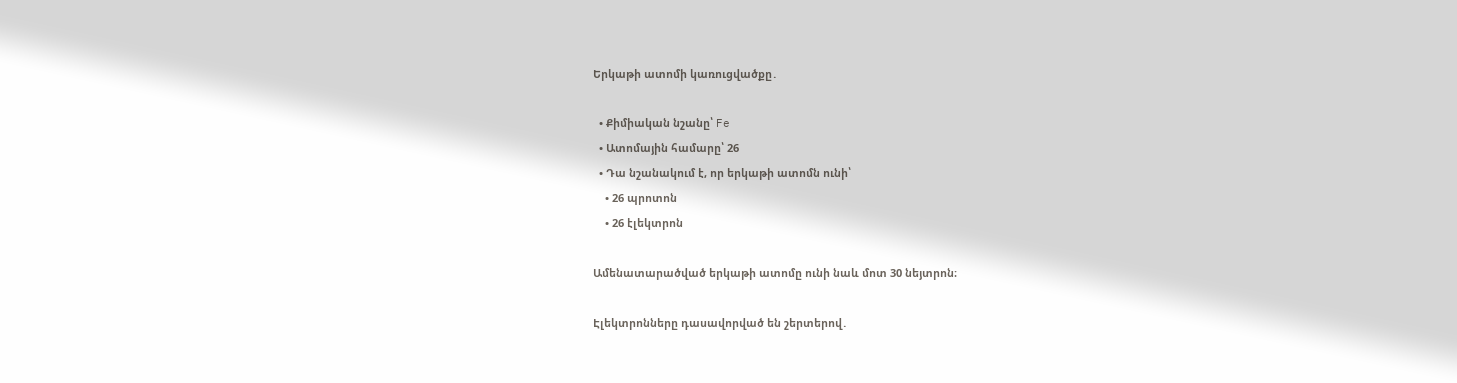Երկաթի ատոմի կառուցվածքը․

  • Քիմիական նշանը՝ Fe
  • Ատոմային համարը՝ 26
  • Դա նշանակում է, որ երկաթի ատոմն ունի՝
    • 26 պրոտոն
    • 26 էլեկտրոն

Ամենատարածված երկաթի ատոմը ունի նաև մոտ 30 նեյտրոն։

Էլեկտրոնները դասավորված են շերտերով․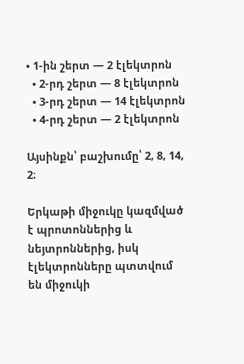• 1-ին շերտ — 2 էլեկտրոն
  • 2-րդ շերտ — 8 էլեկտրոն
  • 3-րդ շերտ — 14 էլեկտրոն
  • 4-րդ շերտ — 2 էլեկտրոն

Այսինքն՝ բաշխումը՝ 2, 8, 14, 2։

Երկաթի միջուկը կազմված է պրոտոններից և նեյտրոններից, իսկ էլեկտրոնները պտտվում են միջուկի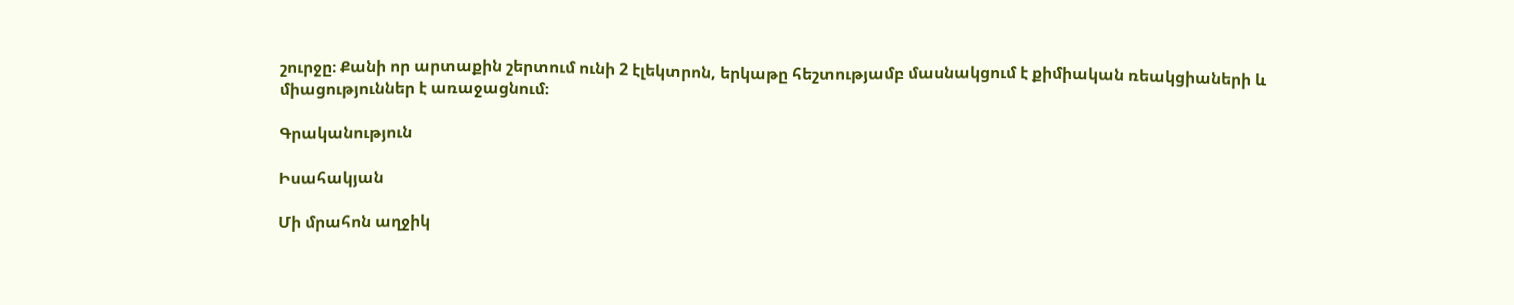շուրջը։ Քանի որ արտաքին շերտում ունի 2 էլեկտրոն, երկաթը հեշտությամբ մասնակցում է քիմիական ռեակցիաների և միացություններ է առաջացնում։

Գրականություն

Իսահակյան

Մի մրահոն աղջիկ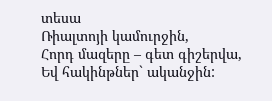տեսա
Ռիալտոյի կամուրջին,
Հորդ մազերը – գետ գիշերվա,
Եվ հակինթներ` ականջին: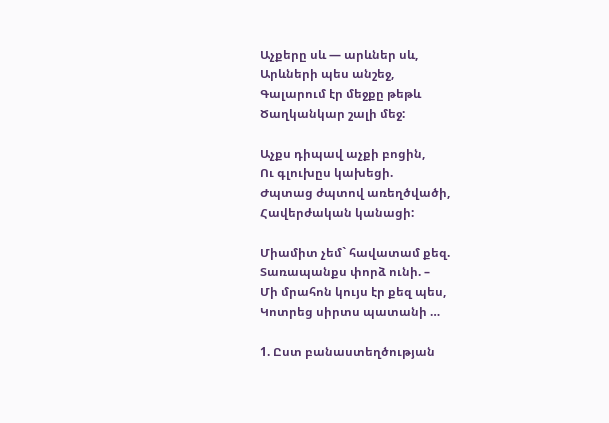Աչքերը սև — արևներ սև,
Արևների պես անշեջ,
Գալարում էր մեջքը թեթև
Ծաղկանկար շալի մեջ:

Աչքս դիպավ աչքի բոցին,
Ու գլուխըս կախեցի.
Ժպտաց ժպտով առեղծվածի,
Հավերժական կանացի:

Միամիտ չեմ` հավատամ քեզ.
Տառապանքս փորձ ունի. –
Մի մրահոն կույս էր քեզ պես,
Կոտրեց սիրտս պատանի …

1. Ըստ բանաստեղծության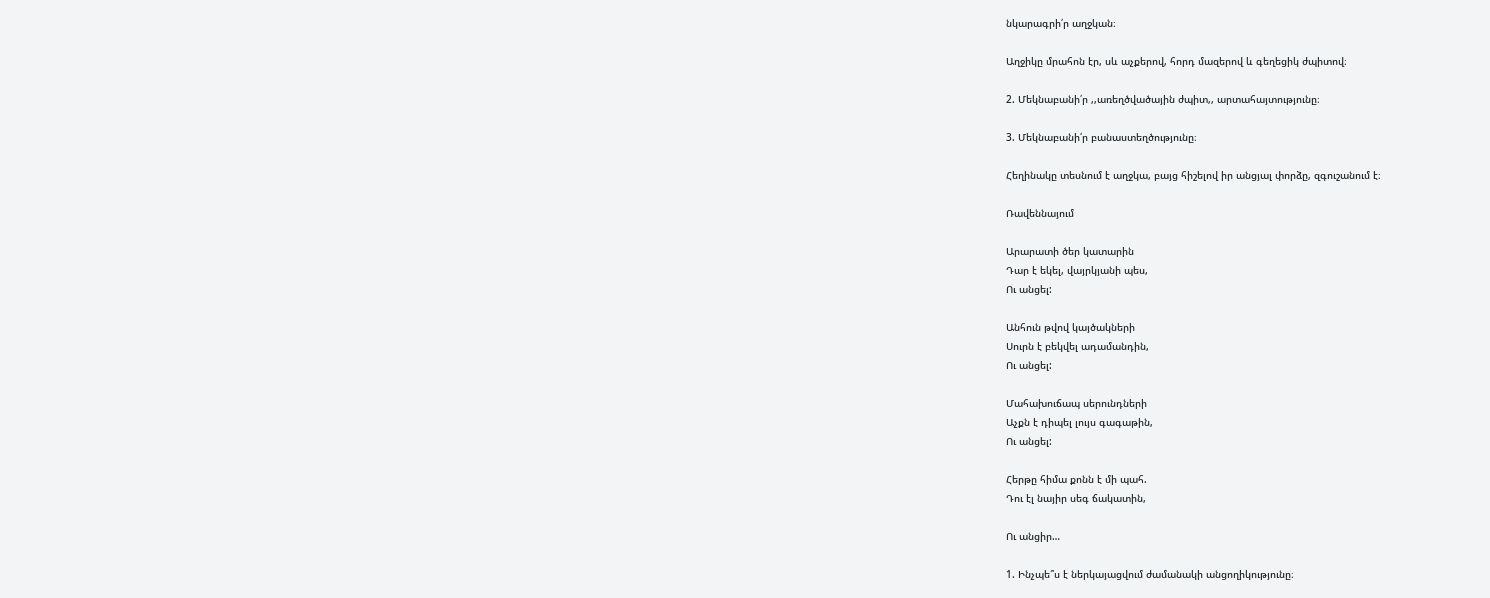նկարագրի՛ր աղջկան։

Աղջիկը մրահոն էր, սև աչքերով, հորդ մազերով և գեղեցիկ ժպիտով։

2. Մեկնաբանի՛ր ,,առեղծվածային ժպիտ,, արտահայտությունը։

3. Մեկնաբանի՛ր բանաստեղծությունը։

Հեղինակը տեսնում է աղջկա, բայց հիշելով իր անցյալ փորձը, զգուշանում է։

Ռավեննայում

Արարատի ծեր կատարին
Դար է եկել, վայրկյանի պես,
Ու անցել:

Անհուն թվով կայծակների
Սուրն է բեկվել ադամանդին,
Ու անցել:

Մահախուճապ սերունդների
Աչքն է դիպել լույս գագաթին,
Ու անցել:

Հերթը հիմա քոնն է մի պահ.
Դու էլ նայիր սեգ ճակատին,

Ու անցիր…

1. Ինչպե՞ս է ներկայացվում ժամանակի անցողիկությունը։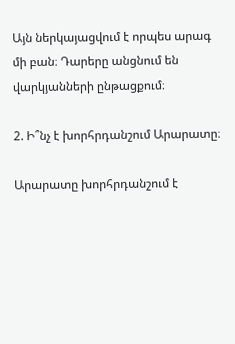Այն ներկայացվում է որպես արագ մի բան։ Դարերը անցնում են վարկյանների ընթացքում։

2. Ի՞նչ է խորհրդանշում Արարատը։

Արարատը խորհրդանշում է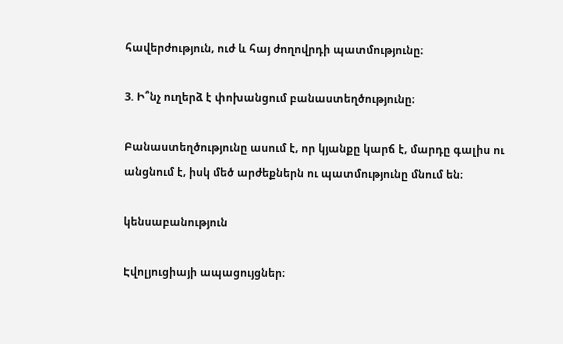հավերժություն, ուժ և հայ ժողովրդի պատմությունը։

3. Ի՞նչ ուղերձ է փոխանցում բանաստեղծությունը։

Բանաստեղծությունը ասում է, որ կյանքը կարճ է, մարդը գալիս ու անցնում է, իսկ մեծ արժեքներն ու պատմությունը մնում են։

կենսաբանություն

Էվոլյուցիայի ապացույցներ։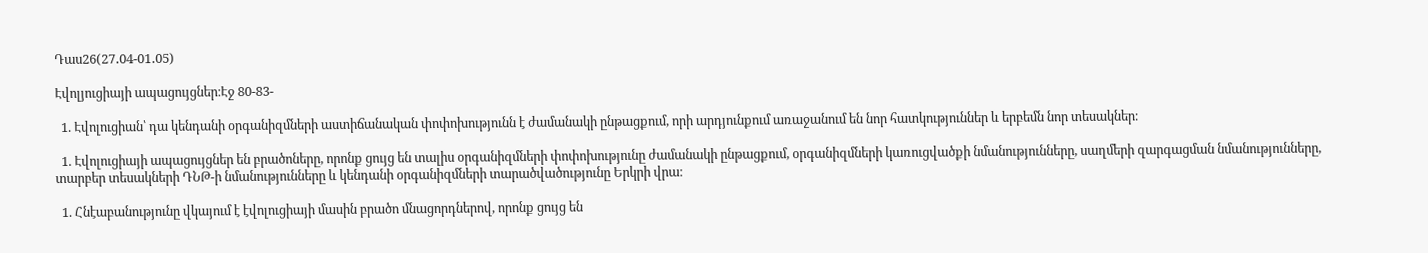Դաս26(27․04-01․05)

Էվոլյուցիայի ապացույցներ։Էջ 80-83-

  1. Էվոլուցիան՝ դա կենդանի օրգանիզմների աստիճանական փոփոխությունն է ժամանակի ընթացքում, որի արդյունքում առաջանում են նոր հատկություններ և երբեմն նոր տեսակներ։

  1. Էվոլուցիայի ապացույցներ են բրածոները, որոնք ցույց են տալիս օրգանիզմների փոփոխությունը ժամանակի ընթացքում, օրգանիզմների կառուցվածքի նմանությունները, սաղմերի զարգացման նմանությունները, տարբեր տեսակների ԴՆԹ-ի նմանությունները և կենդանի օրգանիզմների տարածվածությունը Երկրի վրա։

  1. Հնէաբանությունը վկայում է էվոլուցիայի մասին բրածո մնացորդներով, որոնք ցույց են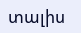տալիս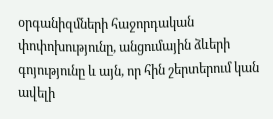օրգանիզմների հաջորդական փոփոխությունը, անցումային ձևերի գոյությունը և այն, որ հին շերտերում կան ավելի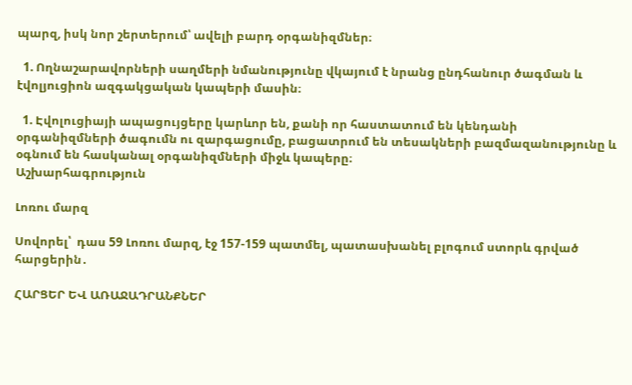պարզ, իսկ նոր շերտերում՝ ավելի բարդ օրգանիզմներ։

  1. Ողնաշարավորների սաղմերի նմանությունը վկայում է նրանց ընդհանուր ծագման և էվոլյուցիոն ազգակցական կապերի մասին։

  1. Էվոլուցիայի ապացույցերը կարևոր են, քանի որ հաստատում են կենդանի օրգանիզմների ծագումն ու զարգացումը, բացատրում են տեսակների բազմազանությունը և օգնում են հասկանալ օրգանիզմների միջև կապերը։
Աշխարհագրություն

Լոռու մարզ

Սովորել՝  դաս 59 Լոռու մարզ, էջ 157-159 պատմել, պատասխանել բլոգում ստորև գրված հարցերին․

ՀԱՐՑԵՐ ԵՎ ԱՌԱՋԱԴՐԱՆՔՆԵՐ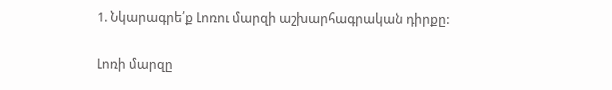1. Նկարագրե՛ք Լոռու մարզի աշխարհագրական դիրքը:

Լոռի մարզը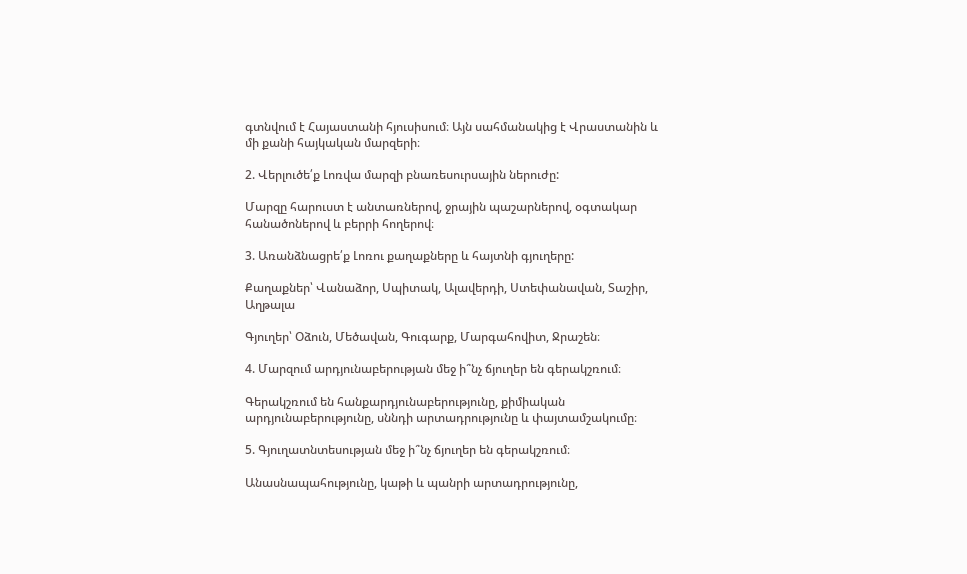գտնվում է Հայաստանի հյուսիսում։ Այն սահմանակից է Վրաստանին և մի քանի հայկական մարզերի։

2. Վերլուծե՛ք Լոռվա մարզի բնառեսուրսային ներուժը:

Մարզը հարուստ է անտառներով, ջրային պաշարներով, օգտակար հանածոներով և բերրի հողերով։

3. Առանձնացրե՛ք Լոռու քաղաքները և հայտնի գյուղերը:

Քաղաքներ՝ Վանաձոր, Սպիտակ, Ալավերդի, Ստեփանավան, Տաշիր, Աղթալա

Գյուղեր՝ Օձուն, Մեծավան, Գուգարք, Մարգահովիտ, Ջրաշեն։

4. Մարզում արդյունաբերության մեջ ի՞նչ ճյուղեր են գերակշռում։

Գերակշռում են հանքարդյունաբերությունը, քիմիական արդյունաբերությունը, սննդի արտադրությունը և փայտամշակումը։

5. Գյուղատնտեսության մեջ ի՞նչ ճյուղեր են գերակշռում։

Անասնապահությունը, կաթի և պանրի արտադրությունը,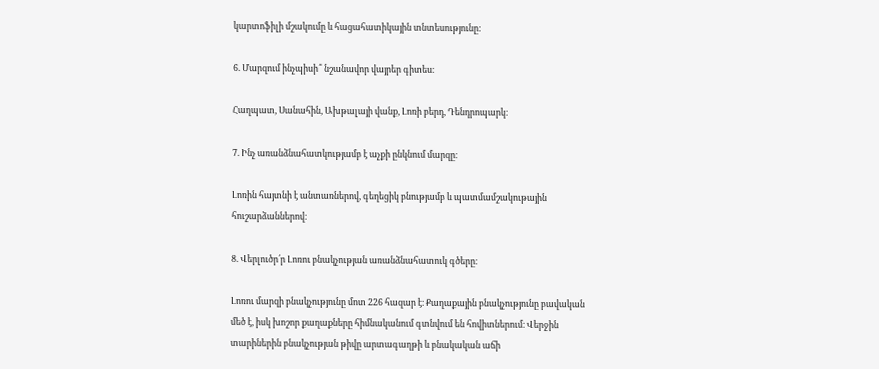կարտոֆիլի մշակումը և հացահատիկային տնտեսությունը:

6. Մարզում ինչպիսի՞ նշանավոր վայրեր գիտես։

Հաղպատ, Սանահին, Ախթալայի վանք, Լոռի բերդ, Դենդրոպարկ։

7. Ինչ առանձնահատկությամբ է աչքի ընկնում մարզը։

Լոռին հայտնի է անտառներով, գեղեցիկ բնությամբ և պատմամշակութային հուշարձաններով։

8. Վերլուծր՛ր Լոռու բնակչության առանձնահատուկ գծերը։

Լոռու մարզի բնակչությունը մոտ 226 հազար է։ Քաղաքային բնակչությունը բավական մեծ է, իսկ խոշոր քաղաքները հիմնականում գտնվում են հովիտներում։ Վերջին տարիներին բնակչության թիվը արտագաղթի և բնակական աճի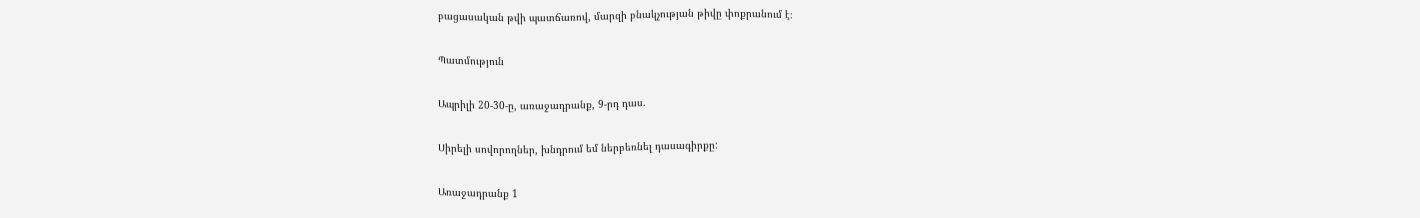բացասական թվի պատճառով, մարզի բնակչության թիվը փոքրանում է։

Պատմություն

Ապրիլի 20-30-ը, առաջադրանք, 9-րդ դաս.

Սիրելի սովորողներ, խնդրում եմ ներբեռնել դասագիրքը:

Առաջադրանք 1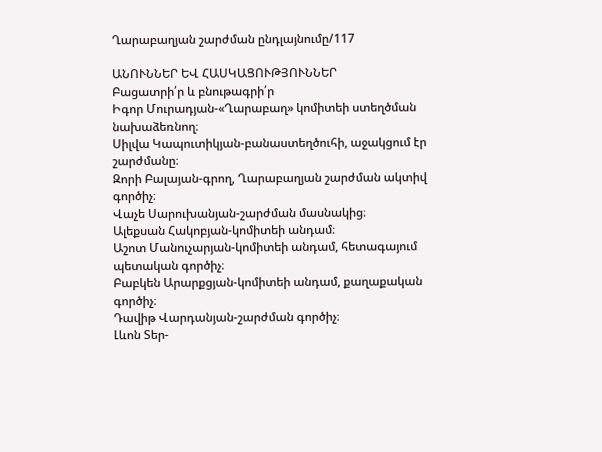Ղարաբաղյան շարժման ընդլայնումը/117

ԱՆՈՒՆՆԵՐ ԵՎ ՀԱՍԿԱՑՈՒԹՅՈՒՆՆԵՐ
Բացատրի՛ր և բնութագրի՛ր
Իգոր Մուրադյան-«Ղարաբաղ» կոմիտեի ստեղծման նախաձեռնող։
Սիլվա Կապուտիկյան-բանաստեղծուհի, աջակցում էր շարժմանը։
Զորի Բալայան-գրող, Ղարաբաղյան շարժման ակտիվ գործիչ։
Վաչե Սարուխանյան-շարժման մասնակից։
Ալեքսան Հակոբյան-կոմիտեի անդամ։
Աշոտ Մանուչարյան-կոմիտեի անդամ, հետագայում պետական գործիչ։
Բաբկեն Արարքցյան-կոմիտեի անդամ, քաղաքական գործիչ։
Դավիթ Վարդանյան-շարժման գործիչ։
Լևոն Տեր-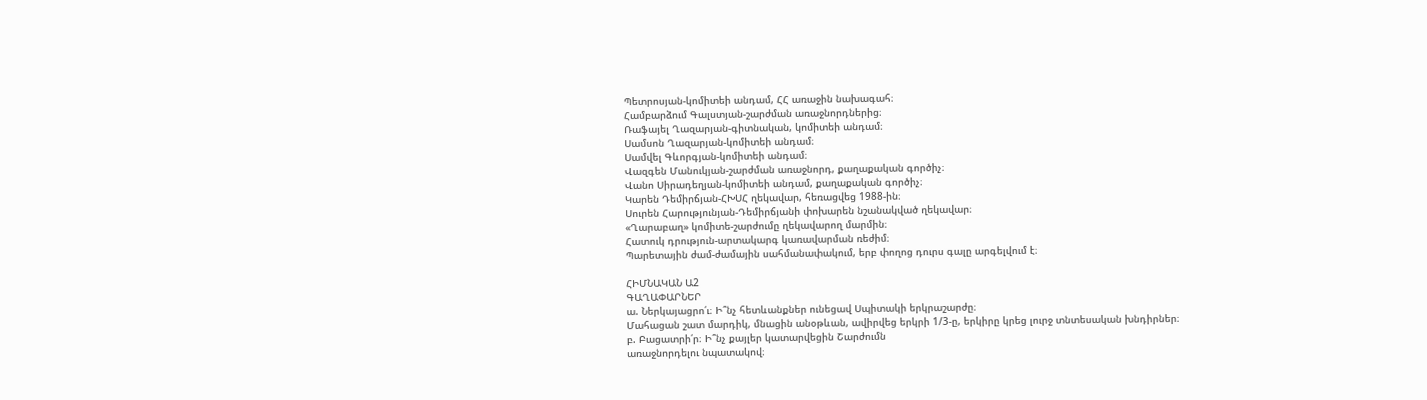Պետրոսյան-կոմիտեի անդամ, ՀՀ առաջին նախագահ։
Համբարձում Գալստյան-շարժման առաջնորդներից։
Ռաֆայել Ղազարյան-գիտնական, կոմիտեի անդամ։
Սամսոն Ղազարյան-կոմիտեի անդամ։
Սամվել Գևորգյան-կոմիտեի անդամ։
Վազգեն Մանուկյան-շարժման առաջնորդ, քաղաքական գործիչ։
Վանո Սիրադեղյան-կոմիտեի անդամ, քաղաքական գործիչ։
Կարեն Դեմիրճյան-ՀԽՍՀ ղեկավար, հեռացվեց 1988-ին։
Սուրեն Հարությունյան-Դեմիրճյանի փոխարեն նշանակված ղեկավար։
«Ղարաբաղ» կոմիտե-շարժումը ղեկավարող մարմին։
Հատուկ դրություն-արտակարգ կառավարման ռեժիմ։
Պարետային ժամ-ժամային սահմանափակում, երբ փողոց դուրս գալը արգելվում է։

ՀԻՄՆԱԿԱՆ Ա2
ԳԱՂԱՓԱՐՆԵՐ
ա. Ներկայացրո՛ւ։ Ի՞նչ հետևանքներ ունեցավ Սպիտակի երկրաշարժը։
Մահացան շատ մարդիկ, մնացին անօթևան, ավիրվեց երկրի 1/3-ը, երկիրը կրեց լուրջ տնտեսական խնդիրներ։
բ. Բացատրի՛ր։ Ի՞նչ քայլեր կատարվեցին Շարժումն
առաջնորդելու նպատակով։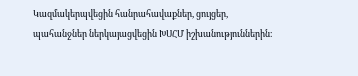Կազմակերպվեցին հանրահավաքներ, ցույցեր, պահանջներ ներկայացվեցին ԽՍՀՄ իշխանություններին։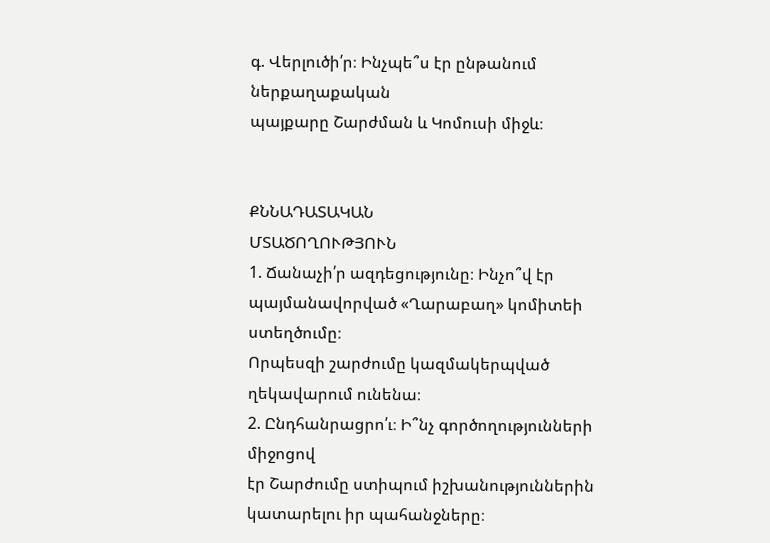գ. Վերլուծի՛ր։ Ինչպե՞ս էր ընթանում ներքաղաքական
պայքարը Շարժման և Կոմուսի միջև։


ՔՆՆԱԴԱՏԱԿԱՆ
ՄՏԱԾՈՂՈՒԹՅՈՒՆ
1. Ճանաչի՛ր ազդեցությունը։ Ինչո՞վ էր պայմանավորված «Ղարաբաղ» կոմիտեի ստեղծումը։
Որպեսզի շարժումը կազմակերպված ղեկավարում ունենա։
2. Ընդհանրացրո՛ւ։ Ի՞նչ գործողությունների միջոցով
էր Շարժումը ստիպում իշխանություններին կատարելու իր պահանջները։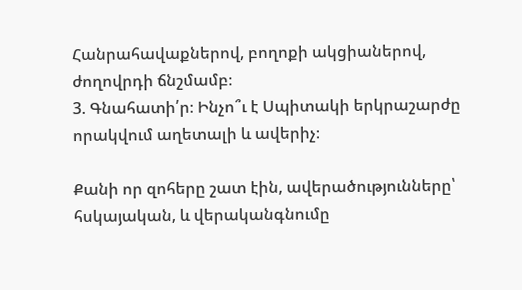Հանրահավաքներով, բողոքի ակցիաներով, ժողովրդի ճնշմամբ։
3. Գնահատի՛ր։ Ինչո՞ւ է Սպիտակի երկրաշարժը որակվում աղետալի և ավերիչ։

Քանի որ զոհերը շատ էին, ավերածությունները՝ հսկայական, և վերականգնումը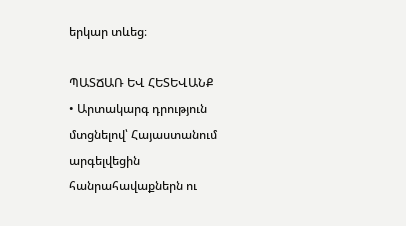երկար տևեց։

ՊԱՏՃԱՌ ԵՎ ՀԵՏԵՎԱՆՔ
• Արտակարգ դրություն մտցնելով՝ Հայաստանում արգելվեցին հանրահավաքներն ու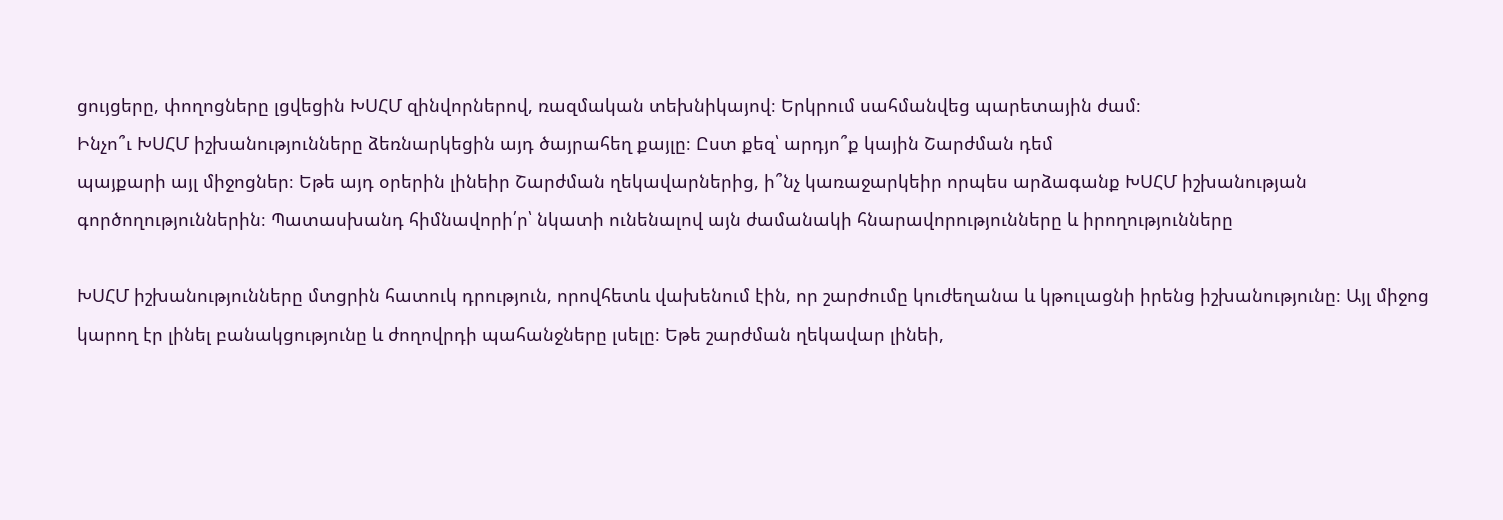ցույցերը, փողոցները լցվեցին ԽՍՀՄ զինվորներով, ռազմական տեխնիկայով։ Երկրում սահմանվեց պարետային ժամ։
Ինչո՞ւ ԽՍՀՄ իշխանությունները ձեռնարկեցին այդ ծայրահեղ քայլը։ Ըստ քեզ՝ արդյո՞ք կային Շարժման դեմ
պայքարի այլ միջոցներ։ Եթե այդ օրերին լինեիր Շարժման ղեկավարներից, ի՞նչ կառաջարկեիր որպես արձագանք ԽՍՀՄ իշխանության գործողություններին։ Պատասխանդ հիմնավորի՛ր՝ նկատի ունենալով այն ժամանակի հնարավորությունները և իրողությունները

ԽՍՀՄ իշխանությունները մտցրին հատուկ դրություն, որովհետև վախենում էին, որ շարժումը կուժեղանա և կթուլացնի իրենց իշխանությունը։ Այլ միջոց կարող էր լինել բանակցությունը և ժողովրդի պահանջները լսելը։ Եթե շարժման ղեկավար լինեի,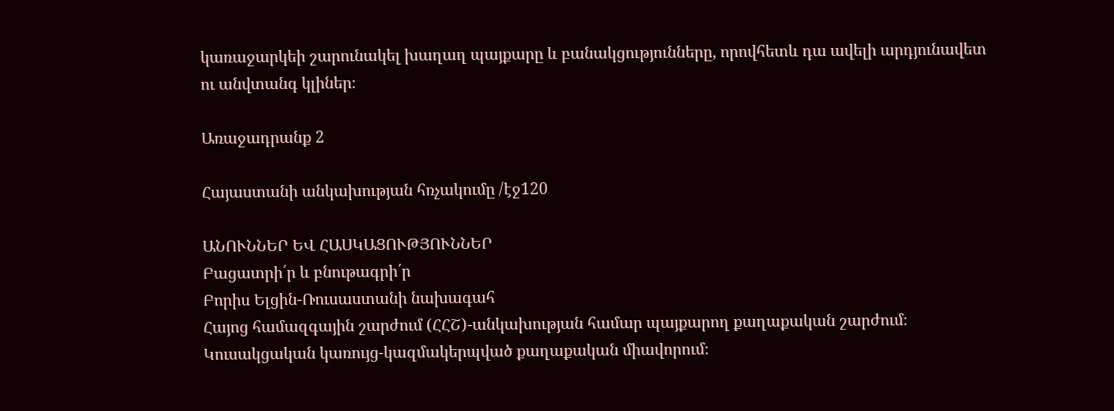կառաջարկեի շարունակել խաղաղ պայքարը և բանակցությունները, որովհետև դա ավելի արդյունավետ ու անվտանգ կլիներ։

Առաջադրանք 2

Հայաստանի անկախության հռչակումը /էջ120

ԱՆՈՒՆՆԵՐ ԵՎ ՀԱՍԿԱՑՈՒԹՅՈՒՆՆԵՐ
Բացատրի՛ր և բնութագրի՛ր
Բորիս Ելցին-Ռուսաստանի նախագահ
Հայոց համազգային շարժում (ՀՀՇ)-անկախության համար պայքարող քաղաքական շարժում։
Կուսակցական կառույց-կազմակերպված քաղաքական միավորում։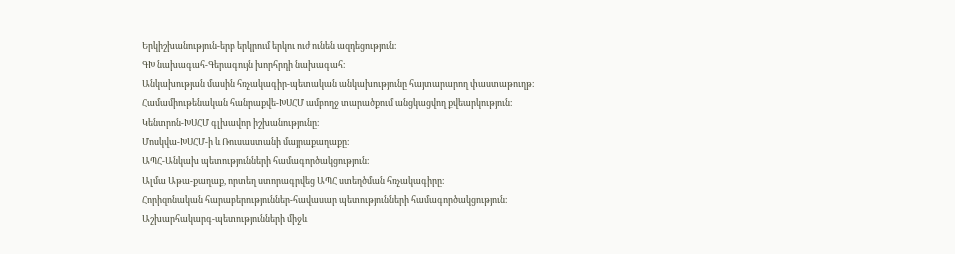Երկիշխանություն-երբ երկրում երկու ուժ ունեն ազդեցություն։
ԳԽ նախագահ-Գերագույն խորհրդի նախագահ։
Անկախության մասին հռչակագիր-պետական անկախությունը հայտարարող փաստաթուղթ։
Համամիութենական հանրաքվե-ԽՍՀՄ ամբողջ տարածքում անցկացվող քվեարկություն։
Կենտրոն-ԽՍՀՄ գլխավոր իշխանությունը։
Մոսկվա-ԽՍՀՄ-ի և Ռուսաստանի մայրաքաղաքը։
ԱՊՀ-Անկախ պետությունների համագործակցություն։
Ալմա Աթա-քաղաք, որտեղ ստորագրվեց ԱՊՀ ստեղծման հռչակագիրը։
Հորիզոնական հարաբերություններ-հավասար պետությունների համագործակցություն։
Աշխարհակարգ-պետությունների միջև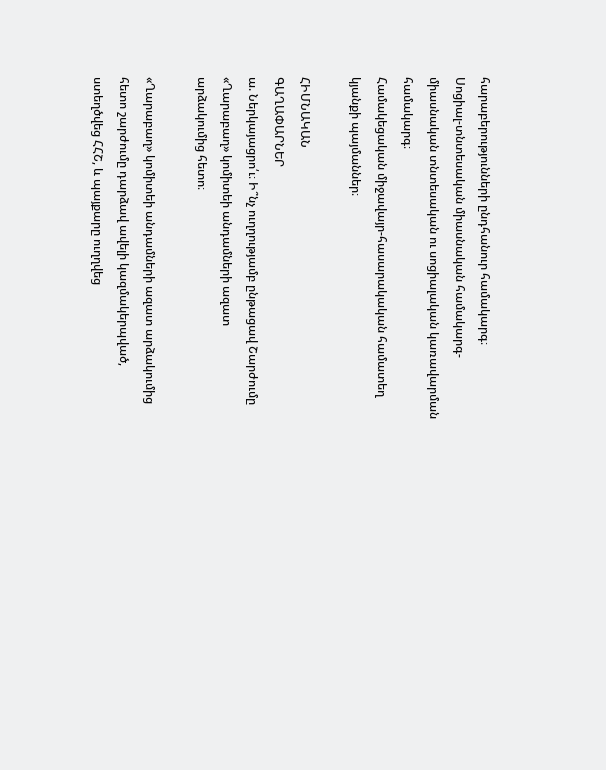հարաբերությունների ընդհանուր համակարգ։
Սոցիալ-տնտեսական միասնական համակարգ-միասնական տնտեսական ու սոցիալական կառավարման համակարգ։
Համակեցական միջավայր-հասարակական համատեղ կյանքի պայմաններ։

ՀԻՄՆԱԿԱՆ
ԳԱՂԱՓԱՐՆԵՐ
ա. Ներկայացրո՛ւ։ Ի՞նչ ուղղությամբ ընթացավ Շարժումը «Ղարաբաղ» կոմիտեի անդամների ազատ
արձակումից հետո։

«Ղարաբաղ» կոմիտեի անդամների ազատ արձակումից հետո շարժումը դարձավ ավելի կազմակերպված, ստեղծվեց ՀՀՇ, և պայքարը ուղղվեց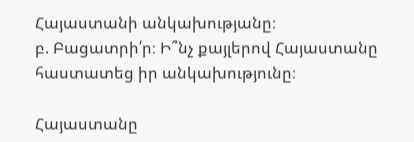Հայաստանի անկախությանը։
բ. Բացատրի՛ր։ Ի՞նչ քայլերով Հայաստանը հաստատեց իր անկախությունը։

Հայաստանը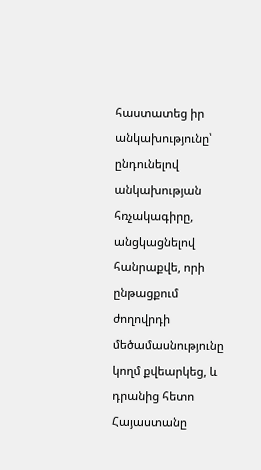հաստատեց իր անկախությունը՝ ընդունելով անկախության հռչակագիրը, անցկացնելով հանրաքվե, որի ընթացքում ժողովրդի մեծամասնությունը կողմ քվեարկեց, և դրանից հետո Հայաստանը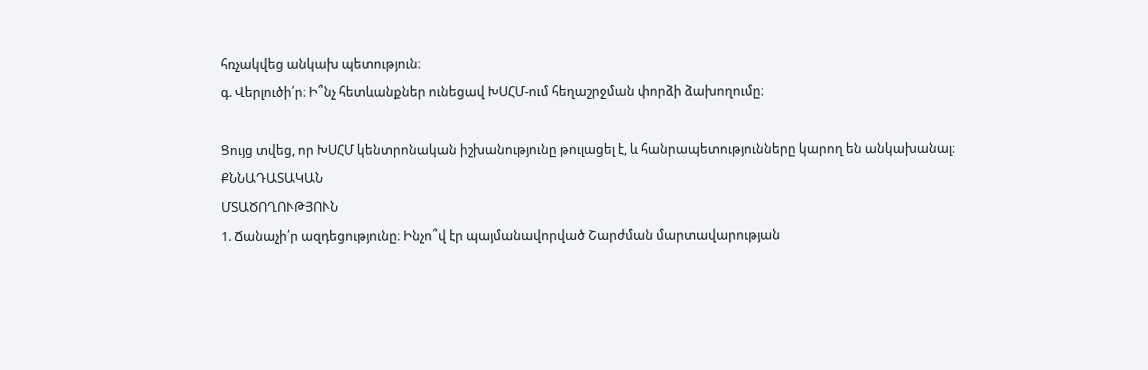հռչակվեց անկախ պետություն։
գ. Վերլուծի՛ր։ Ի՞նչ հետևանքներ ունեցավ ԽՍՀՄ-ում հեղաշրջման փորձի ձախողումը։

Ցույց տվեց, որ ԽՍՀՄ կենտրոնական իշխանությունը թուլացել է, և հանրապետությունները կարող են անկախանալ։
ՔՆՆԱԴԱՏԱԿԱՆ
ՄՏԱԾՈՂՈՒԹՅՈՒՆ
1. Ճանաչի՛ր ազդեցությունը։ Ինչո՞վ էր պայմանավորված Շարժման մարտավարության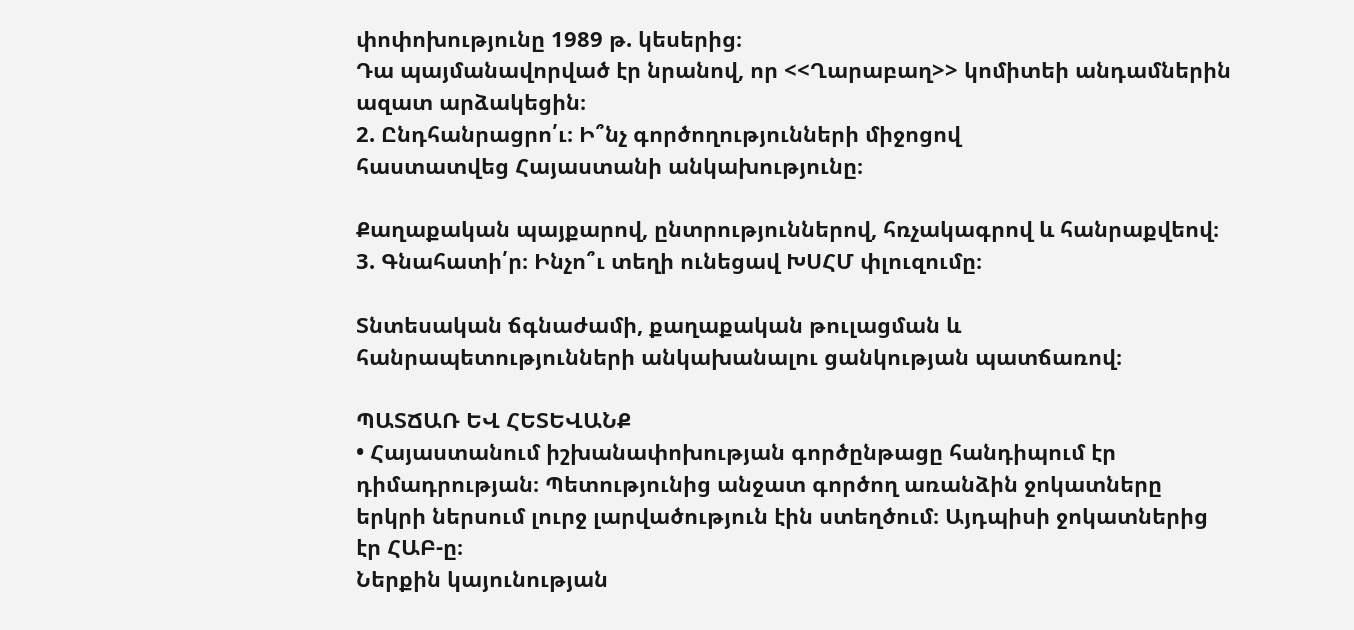փոփոխությունը 1989 թ. կեսերից։
Դա պայմանավորված էր նրանով, որ <<Ղարաբաղ>> կոմիտեի անդամներին ազատ արձակեցին։
2. Ընդհանրացրո՛ւ։ Ի՞նչ գործողությունների միջոցով
հաստատվեց Հայաստանի անկախությունը։

Քաղաքական պայքարով, ընտրություններով, հռչակագրով և հանրաքվեով։
3. Գնահատի՛ր։ Ինչո՞ւ տեղի ունեցավ ԽՍՀՄ փլուզումը։

Տնտեսական ճգնաժամի, քաղաքական թուլացման և հանրապետությունների անկախանալու ցանկության պատճառով։

ՊԱՏՃԱՌ ԵՎ ՀԵՏԵՎԱՆՔ
• Հայաստանում իշխանափոխության գործընթացը հանդիպում էր դիմադրության։ Պետությունից անջատ գործող առանձին ջոկատները երկրի ներսում լուրջ լարվածություն էին ստեղծում։ Այդպիսի ջոկատներից էր ՀԱԲ-ը։
Ներքին կայունության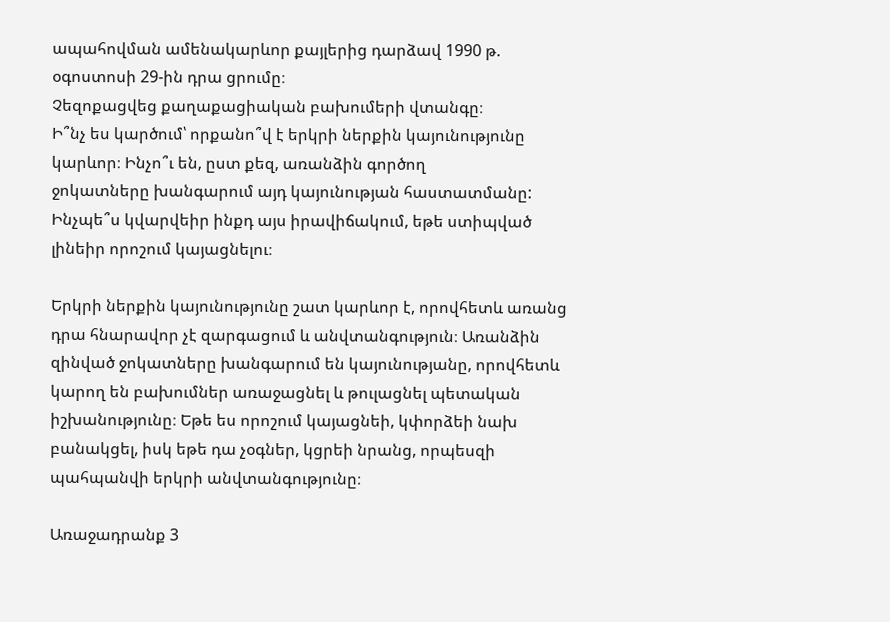ապահովման ամենակարևոր քայլերից դարձավ 1990 թ. օգոստոսի 29-ին դրա ցրումը։
Չեզոքացվեց քաղաքացիական բախումերի վտանգը։
Ի՞նչ ես կարծում՝ որքանո՞վ է երկրի ներքին կայունությունը կարևոր։ Ինչո՞ւ են, ըստ քեզ, առանձին գործող
ջոկատները խանգարում այդ կայունության հաստատմանը:
Ինչպե՞ս կվարվեիր ինքդ այս իրավիճակում, եթե ստիպված լինեիր որոշում կայացնելու։

Երկրի ներքին կայունությունը շատ կարևոր է, որովհետև առանց դրա հնարավոր չէ զարգացում և անվտանգություն։ Առանձին զինված ջոկատները խանգարում են կայունությանը, որովհետև կարող են բախումներ առաջացնել և թուլացնել պետական իշխանությունը։ Եթե ես որոշում կայացնեի, կփորձեի նախ բանակցել, իսկ եթե դա չօգներ, կցրեի նրանց, որպեսզի պահպանվի երկրի անվտանգությունը։

Առաջադրանք 3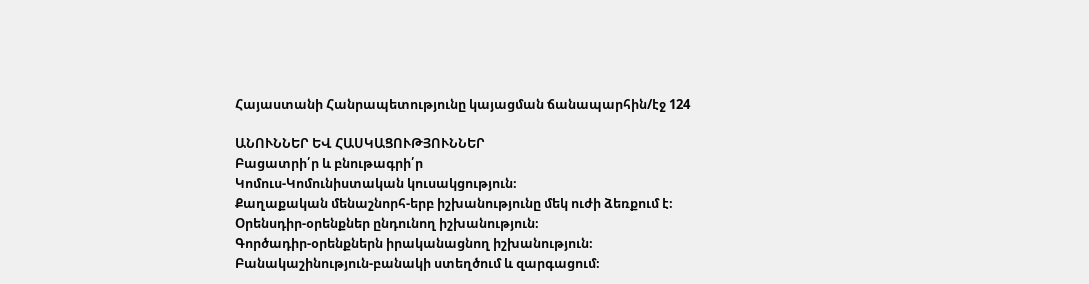Հայաստանի Հանրապետությունը կայացման ճանապարհին/էջ 124

ԱՆՈՒՆՆԵՐ ԵՎ ՀԱՍԿԱՑՈՒԹՅՈՒՆՆԵՐ
Բացատրի՛ր և բնութագրի՛ր
Կոմուս-Կոմունիստական կուսակցություն։
Քաղաքական մենաշնորհ-երբ իշխանությունը մեկ ուժի ձեռքում է։
Օրենսդիր-օրենքներ ընդունող իշխանություն։
Գործադիր-օրենքներն իրականացնող իշխանություն։
Բանակաշինություն-բանակի ստեղծում և զարգացում։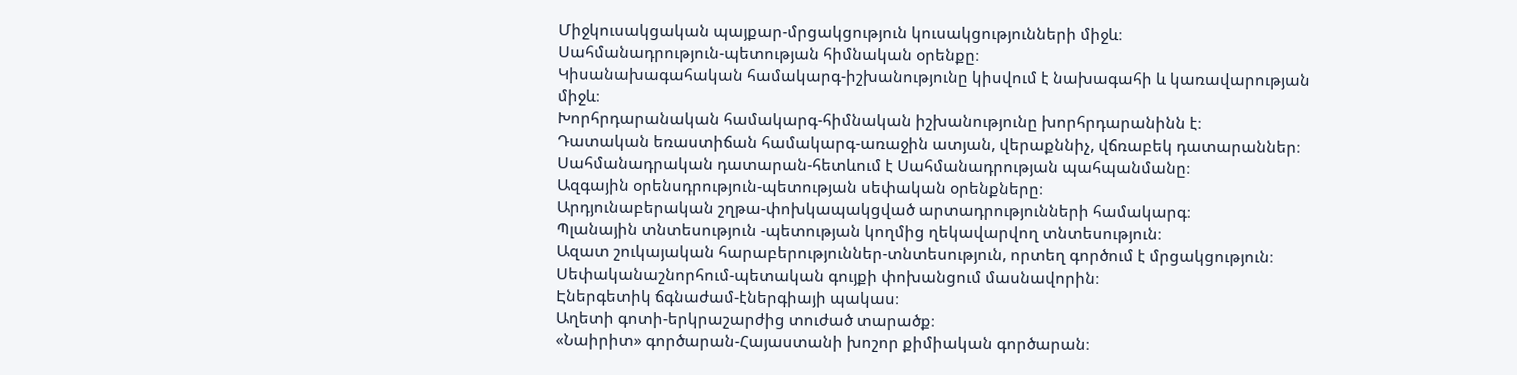Միջկուսակցական պայքար-մրցակցություն կուսակցությունների միջև։
Սահմանադրություն-պետության հիմնական օրենքը։
Կիսանախագահական համակարգ-իշխանությունը կիսվում է նախագահի և կառավարության միջև։
Խորհրդարանական համակարգ-հիմնական իշխանությունը խորհրդարանինն է։
Դատական եռաստիճան համակարգ-առաջին ատյան, վերաքննիչ, վճռաբեկ դատարաններ։
Սահմանադրական դատարան-հետևում է Սահմանադրության պահպանմանը։
Ազգային օրենսդրություն-պետության սեփական օրենքները։
Արդյունաբերական շղթա-փոխկապակցված արտադրությունների համակարգ։
Պլանային տնտեսություն -պետության կողմից ղեկավարվող տնտեսություն։
Ազատ շուկայական հարաբերություններ-տնտեսություն, որտեղ գործում է մրցակցություն։
Սեփականաշնորհում-պետական գույքի փոխանցում մասնավորին։
Էներգետիկ ճգնաժամ-էներգիայի պակաս։
Աղետի գոտի-երկրաշարժից տուժած տարածք։
«Նաիրիտ» գործարան-Հայաստանի խոշոր քիմիական գործարան։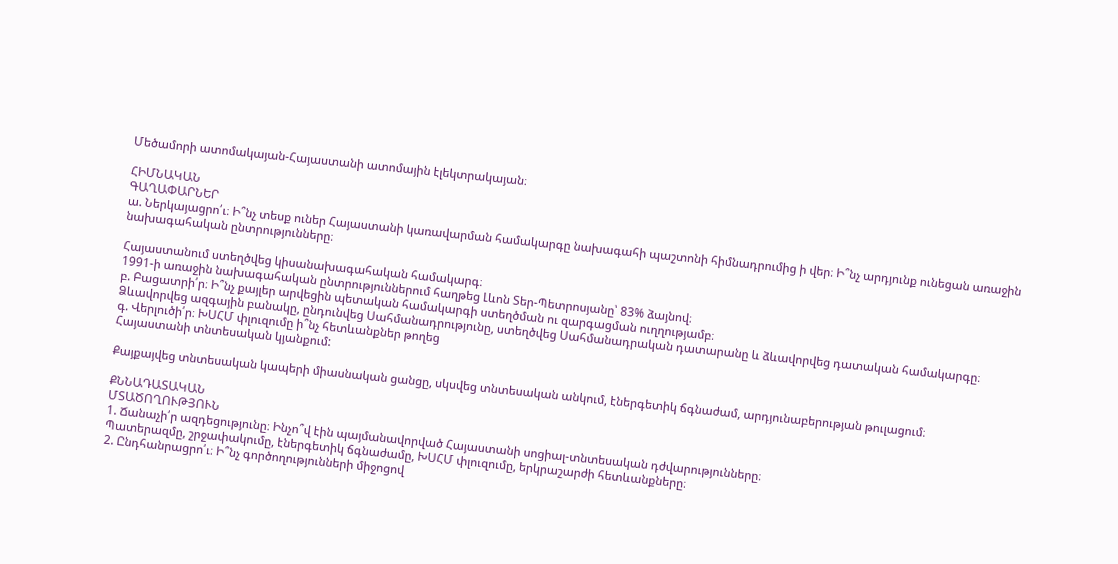Մեծամորի ատոմակայան-Հայաստանի ատոմային էլեկտրակայան։

ՀԻՄՆԱԿԱՆ
ԳԱՂԱՓԱՐՆԵՐ
ա. Ներկայացրո՛ւ։ Ի՞նչ տեսք ուներ Հայաստանի կառավարման համակարգը նախագահի պաշտոնի հիմնադրումից ի վեր։ Ի՞նչ արդյունք ունեցան առաջին
նախագահական ընտրությունները։

Հայաստանում ստեղծվեց կիսանախագահական համակարգ։
1991-ի առաջին նախագահական ընտրություններում հաղթեց Լևոն Տեր-Պետրոսյանը՝ 83% ձայնով։
բ. Բացատրի՛ր։ Ի՞նչ քայլեր արվեցին պետական համակարգի ստեղծման ու զարգացման ուղղությամբ։
Ձևավորվեց ազգային բանակը, ընդունվեց Սահմանադրությունը, ստեղծվեց Սահմանադրական դատարանը և ձևավորվեց դատական համակարգը։
գ. Վերլուծի՛ր։ ԽՍՀՄ փլուզումը ի՞նչ հետևանքներ թողեց
Հայաստանի տնտեսական կյանքում:

Քայքայվեց տնտեսական կապերի միասնական ցանցը, սկսվեց տնտեսական անկում, էներգետիկ ճգնաժամ, արդյունաբերության թուլացում։

ՔՆՆԱԴԱՏԱԿԱՆ
ՄՏԱԾՈՂՈՒԹՅՈՒՆ
1. Ճանաչի՛ր ազդեցությունը։ Ինչո՞վ էին պայմանավորված Հայաստանի սոցիալ-տնտեսական դժվարությունները։
Պատերազմը, շրջափակումը, էներգետիկ ճգնաժամը, ԽՍՀՄ փլուզումը, երկրաշարժի հետևանքները։
2. Ընդհանրացրո՛ւ։ Ի՞նչ գործողությունների միջոցով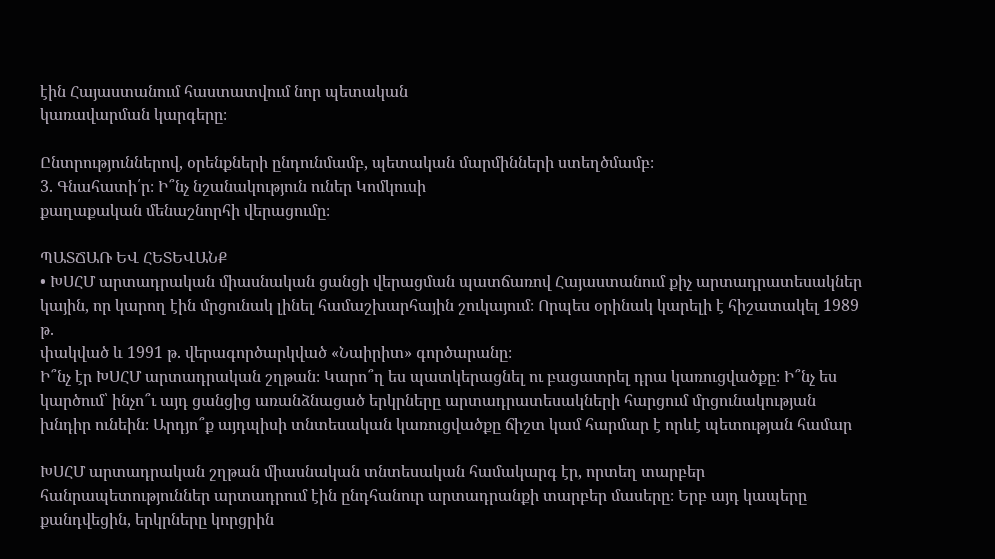էին Հայաստանում հաստատվում նոր պետական
կառավարման կարգերը։

Ընտրություններով, օրենքների ընդունմամբ, պետական մարմինների ստեղծմամբ։
3. Գնահատի՛ր։ Ի՞նչ նշանակություն ուներ Կոմկուսի
քաղաքական մենաշնորհի վերացումը։

ՊԱՏՃԱՌ ԵՎ ՀԵՏԵՎԱՆՔ
• ԽՍՀՄ արտադրական միասնական ցանցի վերացման պատճառով Հայաստանում քիչ արտադրատեսակներ
կային, որ կարող էին մրցունակ լինել համաշխարհային շուկայում։ Որպես օրինակ կարելի է հիշատակել 1989 թ.
փակված և 1991 թ. վերագործարկված «Նաիրիտ» գործարանը։
Ի՞նչ էր ԽՍՀՄ արտադրական շղթան։ Կարո՞ղ ես պատկերացնել ու բացատրել դրա կառուցվածքը։ Ի՞նչ ես
կարծում՝ ինչո՞ւ այդ ցանցից առանձնացած երկրները արտադրատեսակների հարցում մրցունակության
խնդիր ունեին։ Արդյո՞ք այդպիսի տնտեսական կառուցվածքը ճիշտ կամ հարմար է որևէ պետության համար

ԽՍՀՄ արտադրական շղթան միասնական տնտեսական համակարգ էր, որտեղ տարբեր հանրապետություններ արտադրում էին ընդհանուր արտադրանքի տարբեր մասերը։ Երբ այդ կապերը քանդվեցին, երկրները կորցրին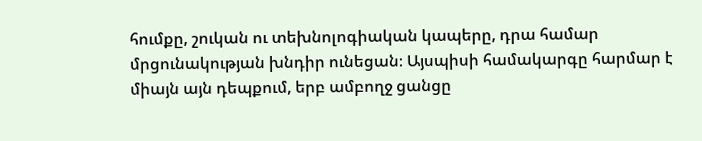հումքը, շուկան ու տեխնոլոգիական կապերը, դրա համար մրցունակության խնդիր ունեցան։ Այսպիսի համակարգը հարմար է միայն այն դեպքում, երբ ամբողջ ցանցը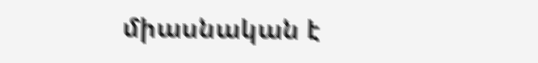միասնական է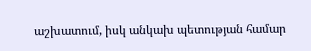աշխատում, իսկ անկախ պետության համար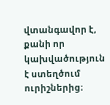վտանգավոր է, քանի որ կախվածություն է ստեղծում ուրիշներից։